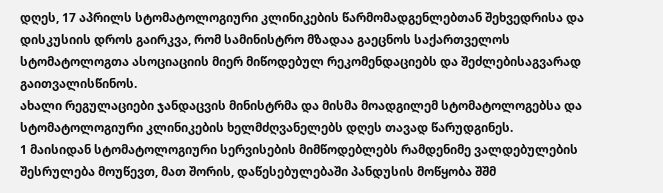დღეს, 17 აპრილს სტომატოლოგიური კლინიკების წარმომადგენლებთან შეხვედრისა და დისკუსიის დროს გაირკვა, რომ სამინისტრო მზადაა გაეცნოს საქართველოს სტომატოლოგთა ასოციაციის მიერ მიწოდებულ რეკომენდაციებს და შეძლებისაგვარად გაითვალისწინოს.
ახალი რეგულაციები ჯანდაცვის მინისტრმა და მისმა მოადგილემ სტომატოლოგებსა და სტომატოლოგიური კლინიკების ხელმძღვანელებს დღეს თავად წარუდგინეს.
1 მაისიდან სტომატოლოგიური სერვისების მიმწოდებლებს რამდენიმე ვალდებულების შესრულება მოუწევთ, მათ შორის, დაწესებულებაში პანდუსის მოწყობა შშმ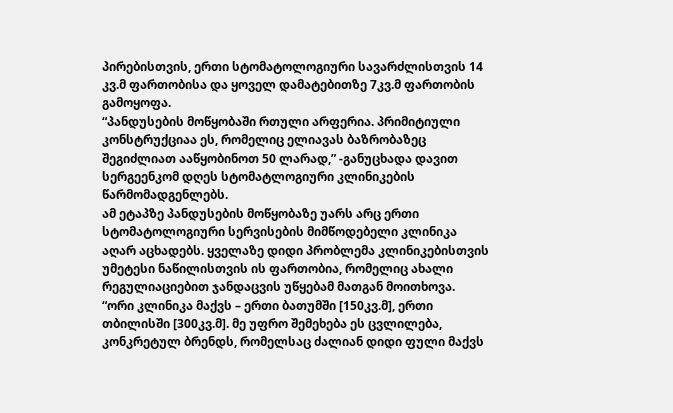პირებისთვის, ერთი სტომატოლოგიური სავარძლისთვის 14 კვ.მ ფართობისა და ყოველ დამატებითზე 7კვ.მ ფართობის გამოყოფა.
“პანდუსების მოწყობაში რთული არფერია. პრიმიტიული კონსტრუქციაა ეს, რომელიც ელიავას ბაზრობაზეც შეგიძლიათ ააწყობინოთ 50 ლარად,” -განუცხადა დავით სერგეენკომ დღეს სტომატლოგიური კლინიკების წარმომადგენლებს.
ამ ეტაპზე პანდუსების მოწყობაზე უარს არც ერთი სტომატოლოგიური სერვისების მიმწოდებელი კლინიკა აღარ აცხადებს. ყველაზე დიდი პრობლემა კლინიკებისთვის უმეტესი ნაწილისთვის ის ფართობია, რომელიც ახალი რეგულიაციებით ჯანდაცვის უწყებამ მათგან მოითხოვა.
“ორი კლინიკა მაქვს – ერთი ბათუმში [150კვ.მ], ერთი თბილისში [300კვ.მ]. მე უფრო შემეხება ეს ცვლილება, კონკრეტულ ბრენდს, რომელსაც ძალიან დიდი ფული მაქვს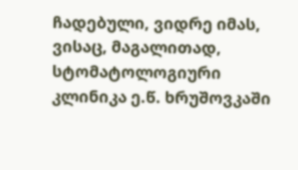ჩადებული, ვიდრე იმას, ვისაც, მაგალითად, სტომატოლოგიური კლინიკა ე.წ. ხრუშოვკაში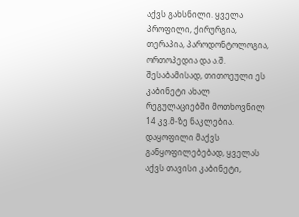აქვს გახსნილი. ყველა პროფილი, ქირურგია, თერაპია, პაროდონტოლოგია, ორთოპედია და ა.შ. შესაბამისად, თითოეული ეს კაბინეტი ახალ რეგულაციებში მოთხოვნილ 14 კვ.მ-ზე ნაკლებია. დაყოფილი მაქვს განყოფილებებად, ყველას აქვს თავისი კაბინეტი,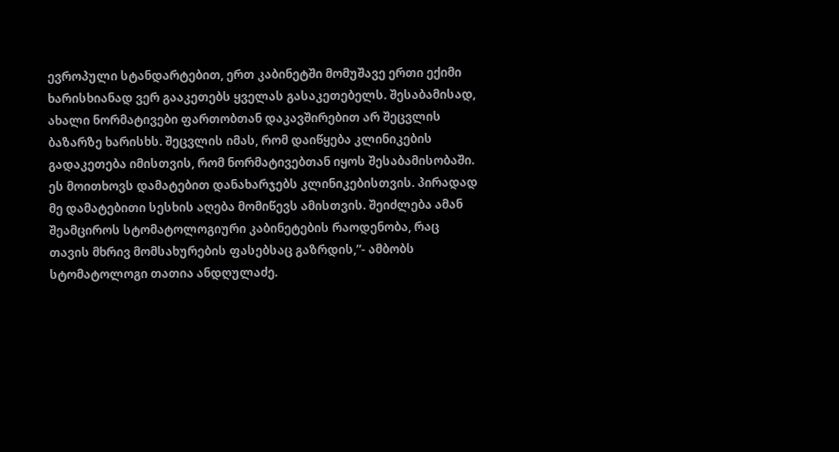ევროპული სტანდარტებით, ერთ კაბინეტში მომუშავე ერთი ექიმი ხარისხიანად ვერ გააკეთებს ყველას გასაკეთებელს. შესაბამისად, ახალი ნორმატივები ფართობთან დაკავშირებით არ შეცვლის ბაზარზე ხარისხს. შეცვლის იმას, რომ დაიწყება კლინიკების გადაკეთება იმისთვის, რომ ნორმატივებთან იყოს შესაბამისობაში. ეს მოითხოვს დამატებით დანახარჯებს კლინიკებისთვის. პირადად მე დამატებითი სესხის აღება მომიწევს ამისთვის. შეიძლება ამან შეამციროს სტომატოლოგიური კაბინეტების რაოდენობა, რაც თავის მხრივ მომსახურების ფასებსაც გაზრდის,”- ამბობს სტომატოლოგი თათია ანდღულაძე.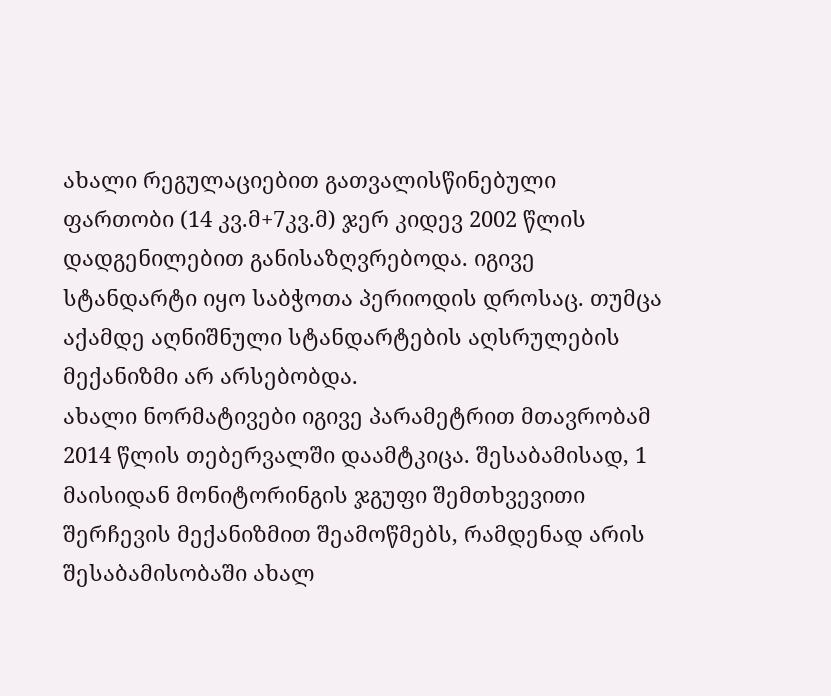ახალი რეგულაციებით გათვალისწინებული ფართობი (14 კვ.მ+7კვ.მ) ჯერ კიდევ 2002 წლის დადგენილებით განისაზღვრებოდა. იგივე სტანდარტი იყო საბჭოთა პერიოდის დროსაც. თუმცა აქამდე აღნიშნული სტანდარტების აღსრულების მექანიზმი არ არსებობდა.
ახალი ნორმატივები იგივე პარამეტრით მთავრობამ 2014 წლის თებერვალში დაამტკიცა. შესაბამისად, 1 მაისიდან მონიტორინგის ჯგუფი შემთხვევითი შერჩევის მექანიზმით შეამოწმებს, რამდენად არის შესაბამისობაში ახალ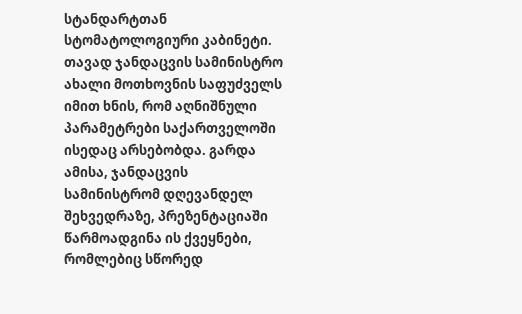სტანდარტთან სტომატოლოგიური კაბინეტი.
თავად ჯანდაცვის სამინისტრო ახალი მოთხოვნის საფუძველს იმით ხნის, რომ აღნიშნული პარამეტრები საქართველოში ისედაც არსებობდა. გარდა ამისა, ჯანდაცვის სამინისტრომ დღევანდელ შეხვედრაზე, პრეზენტაციაში წარმოადგინა ის ქვეყნები, რომლებიც სწორედ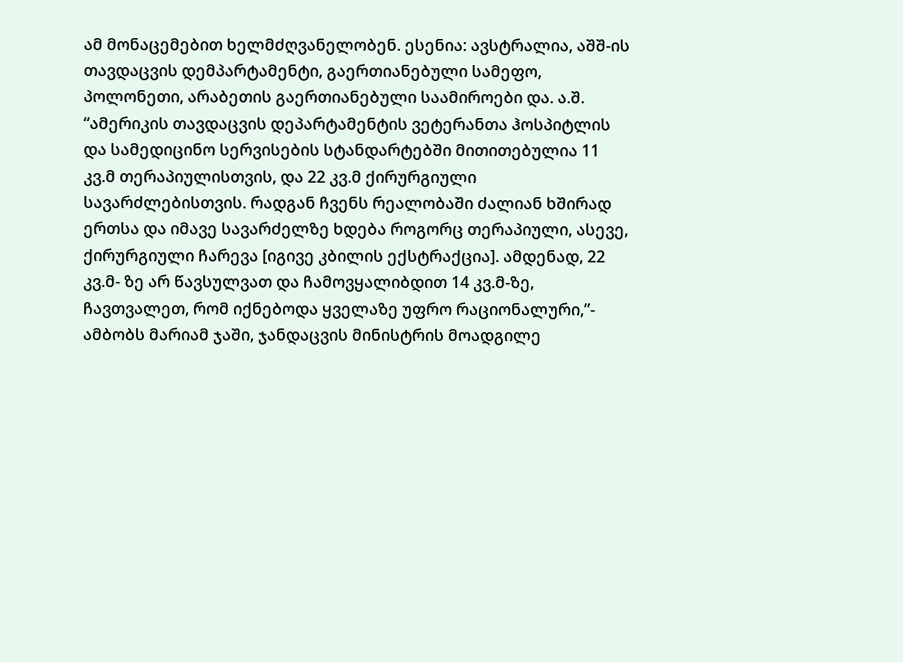ამ მონაცემებით ხელმძღვანელობენ. ესენია: ავსტრალია, აშშ-ის თავდაცვის დემპარტამენტი, გაერთიანებული სამეფო, პოლონეთი, არაბეთის გაერთიანებული საამიროები და. ა.შ.
“ამერიკის თავდაცვის დეპარტამენტის ვეტერანთა ჰოსპიტლის და სამედიცინო სერვისების სტანდარტებში მითითებულია 11 კვ.მ თერაპიულისთვის, და 22 კვ.მ ქირურგიული სავარძლებისთვის. რადგან ჩვენს რეალობაში ძალიან ხშირად ერთსა და იმავე სავარძელზე ხდება როგორც თერაპიული, ასევე, ქირურგიული ჩარევა [იგივე კბილის ექსტრაქცია]. ამდენად, 22 კვ.მ- ზე არ წავსულვათ და ჩამოვყალიბდით 14 კვ.მ-ზე, ჩავთვალეთ, რომ იქნებოდა ყველაზე უფრო რაციონალური,”- ამბობს მარიამ ჯაში, ჯანდაცვის მინისტრის მოადგილე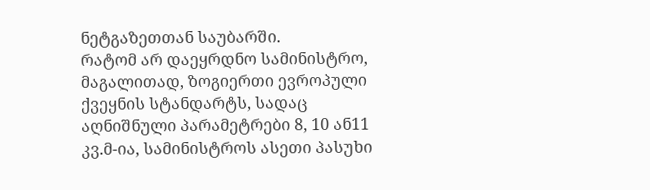ნეტგაზეთთან საუბარში.
რატომ არ დაეყრდნო სამინისტრო, მაგალითად, ზოგიერთი ევროპული ქვეყნის სტანდარტს, სადაც აღნიშნული პარამეტრები 8, 10 ან11 კვ.მ-ია, სამინისტროს ასეთი პასუხი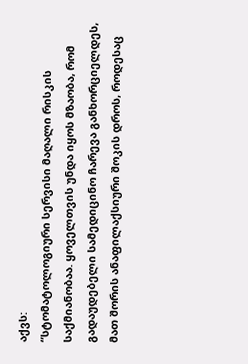აქვს:
“სტომატოლოგიური სერვისი მაღალი რისკის საქმიანობაა. ყოველთვის უნდა იყოს მზაობა, რომ გადაუდებელი სამედიცინო ჩარევა განხორციელდეს, მათ შორის ანაფილაქსიური შოკის დროს, როდესაც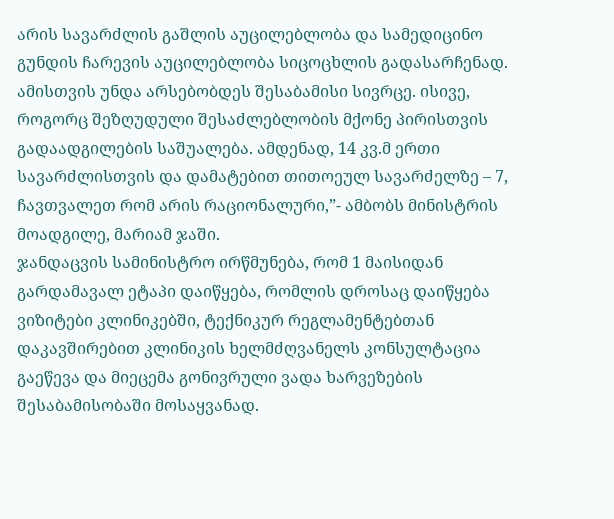არის სავარძლის გაშლის აუცილებლობა და სამედიცინო გუნდის ჩარევის აუცილებლობა სიცოცხლის გადასარჩენად. ამისთვის უნდა არსებობდეს შესაბამისი სივრცე. ისივე, როგორც შეზღუდული შესაძლებლობის მქონე პირისთვის გადაადგილების საშუალება. ამდენად, 14 კვ.მ ერთი სავარძლისთვის და დამატებით თითოეულ სავარძელზე – 7, ჩავთვალეთ რომ არის რაციონალური,”- ამბობს მინისტრის მოადგილე, მარიამ ჯაში.
ჯანდაცვის სამინისტრო ირწმუნება, რომ 1 მაისიდან გარდამავალ ეტაპი დაიწყება, რომლის დროსაც დაიწყება ვიზიტები კლინიკებში, ტექნიკურ რეგლამენტებთან დაკავშირებით კლინიკის ხელმძღვანელს კონსულტაცია გაეწევა და მიეცემა გონივრული ვადა ხარვეზების შესაბამისობაში მოსაყვანად.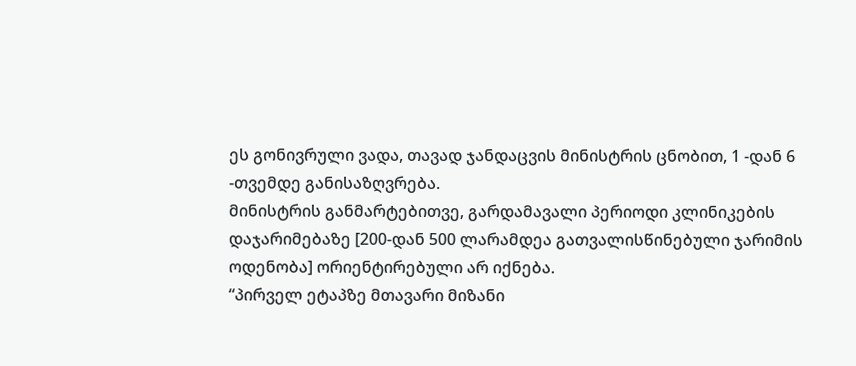ეს გონივრული ვადა, თავად ჯანდაცვის მინისტრის ცნობით, 1 -დან 6 -თვემდე განისაზღვრება.
მინისტრის განმარტებითვე, გარდამავალი პერიოდი კლინიკების დაჯარიმებაზე [200-დან 500 ლარამდეა გათვალისწინებული ჯარიმის ოდენობა] ორიენტირებული არ იქნება.
“პირველ ეტაპზე მთავარი მიზანი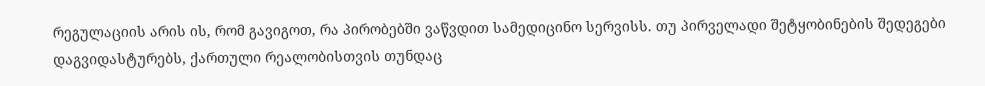რეგულაციის არის ის, რომ გავიგოთ, რა პირობებში ვაწვდით სამედიცინო სერვისს. თუ პირველადი შეტყობინების შედეგები დაგვიდასტურებს, ქართული რეალობისთვის თუნდაც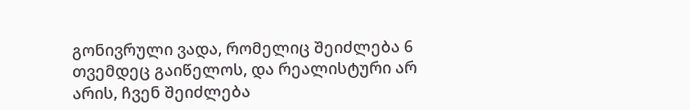გონივრული ვადა, რომელიც შეიძლება 6 თვემდეც გაიწელოს, და რეალისტური არ არის, ჩვენ შეიძლება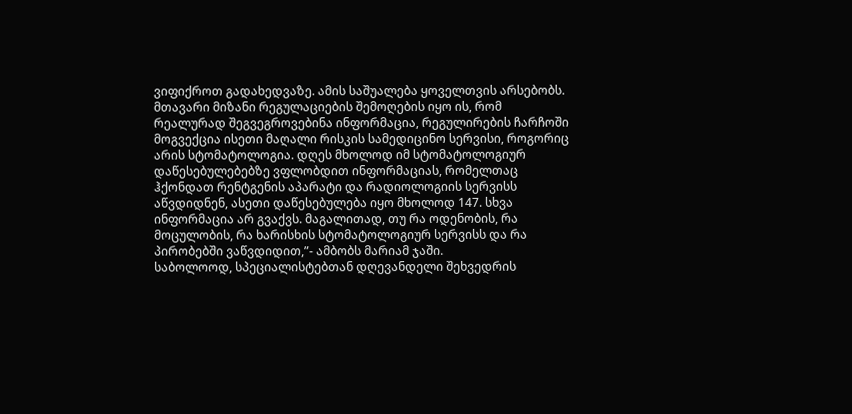ვიფიქროთ გადახედვაზე. ამის საშუალება ყოველთვის არსებობს. მთავარი მიზანი რეგულაციების შემოღების იყო ის, რომ რეალურად შეგვეგროვებინა ინფორმაცია, რეგულირების ჩარჩოში მოგვექცია ისეთი მაღალი რისკის სამედიცინო სერვისი, როგორიც არის სტომატოლოგია. დღეს მხოლოდ იმ სტომატოლოგიურ დაწესებულებებზე ვფლობდით ინფორმაციას, რომელთაც ჰქონდათ რენტგენის აპარატი და რადიოლოგიის სერვისს აწვდიდნენ, ასეთი დაწესებულება იყო მხოლოდ 147. სხვა ინფორმაცია არ გვაქვს. მაგალითად, თუ რა ოდენობის, რა მოცულობის, რა ხარისხის სტომატოლოგიურ სერვისს და რა პირობებში ვაწვდიდით,”- ამბობს მარიამ ჯაში.
საბოლოოდ, სპეციალისტებთან დღევანდელი შეხვედრის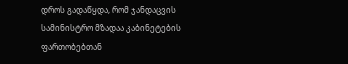დროს გადაწყდა, რომ ჯანდაცვის სამინისტრო მზადაა კაბინეტების ფართობებთან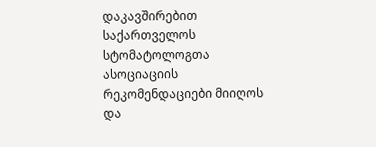დაკავშირებით საქართველოს სტომატოლოგთა ასოციაციის რეკომენდაციები მიიღოს და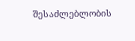შესაძლებლობის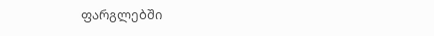ფარგლებში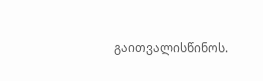გაითვალისწინოს.